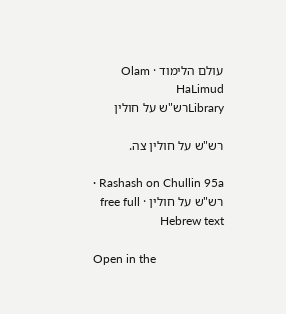עולם הלימוד · Olam HaLimud
Libraryרש"ש על חולין

רש"ש על חולין צה.

Rashash on Chullin 95a · רש"ש על חולין · free full Hebrew text

Open in the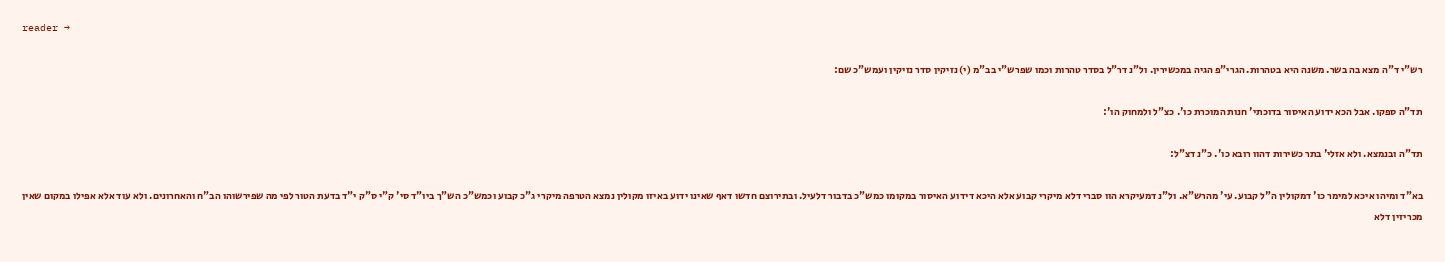reader →

רש"י ד"ה מצא בה בשר. משנה היא בטהרות. הגרי"פ הגיה במכשירין. ול"נ דר"ל בסדר טהרות וכמו שפרש"י בב"מ (י) נזיקין סדר נזיקין ועמש"כ שם:

תד"ה ספקו. אבל הכא ידוע האיסור בדוכתי' חנות המוכרת כו'. כצ"ל ולמחוק הו':

תד"ה ובנמצא. ולא אזלי' בתר כשירות דהוו רובא כו'. כ"נ דצ"ל:

בא"ד ומיהו איכא למימר כו' דמקולין ה"ל קבוע. עי' מהרש"א. ול"נ דמעיקרא הוו סברי דלא מיקרי קבוע אלא היכא דידוע האיסור במקומו כמש"כ בדבור דלעיל. ובתירוצם חדשו דאף שאינו ידוע באיזו מקולין נמצא הטרפה מיקרי ג"כ קבוע וכמש"כ הש"ך ביו"ד סי' ק"י ס"ק י"ד בדעת הטור לפי מה שפירשוהו הב"ח והאחרונים. ולא עוד אלא אפילו במקום שאין מכריזין דלא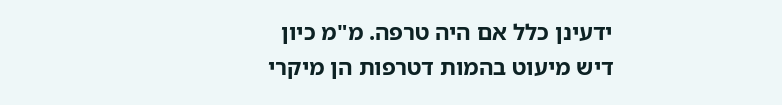ידעינן כלל אם היה טרפה. מ"מ כיון דיש מיעוט בהמות דטרפות הן מיקרי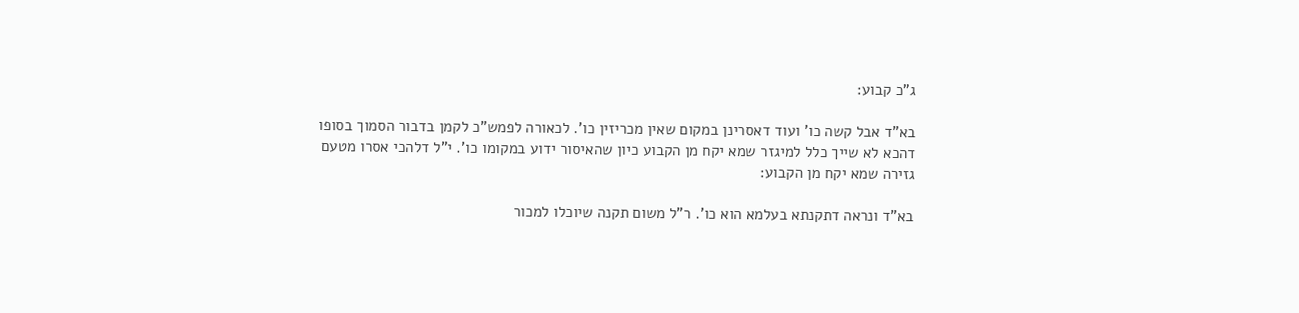ג"כ קבוע:

בא"ד אבל קשה כו' ועוד דאסרינן במקום שאין מכריזין כו'. לכאורה לפמש"כ לקמן בדבור הסמוך בסופו דהכא לא שייך כלל למיגזר שמא יקח מן הקבוע כיון שהאיסור ידוע במקומו כו'. י"ל דלהכי אסרו מטעם גזירה שמא יקח מן הקבוע:

בא"ד ונראה דתקנתא בעלמא הוא כו'. ר"ל משום תקנה שיוכלו למכור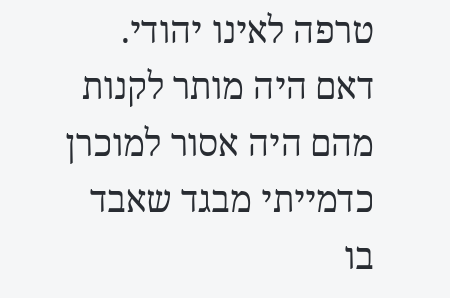טרפה לאינו יהודי. דאם היה מותר לקנות מהם היה אסור למוכרן כדמייתי מבגד שאבד בו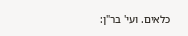כלאים. ועי' בר"ן: